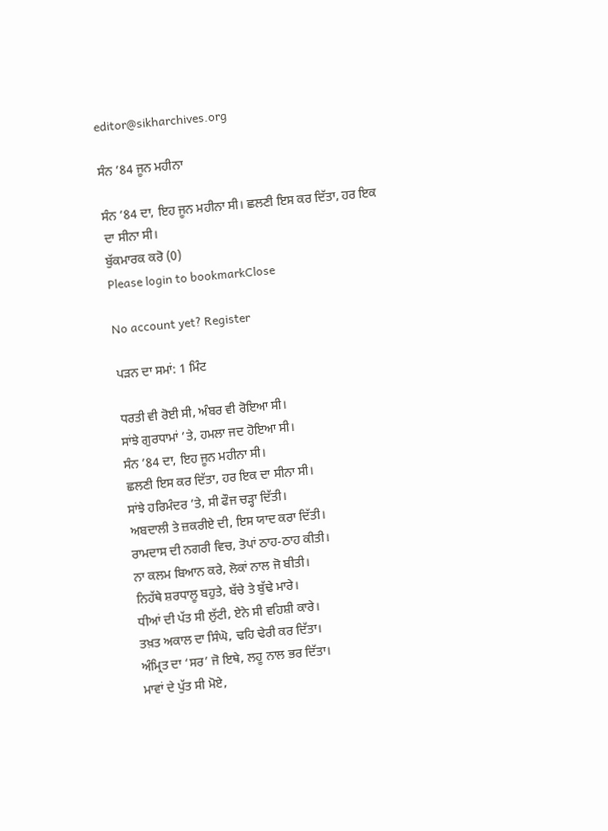editor@sikharchives.org

ਸੰਨ ’84 ਜੂਨ ਮਹੀਨਾ

ਸੰਨ ’84 ਦਾ, ਇਹ ਜੂਨ ਮਹੀਨਾ ਸੀ। ਛਲਣੀ ਇਸ ਕਰ ਦਿੱਤਾ, ਹਰ ਇਕ ਦਾ ਸੀਨਾ ਸੀ।
ਬੁੱਕਮਾਰਕ ਕਰੋ (0)
Please login to bookmarkClose

No account yet? Register

ਪੜਨ ਦਾ ਸਮਾਂ: 1 ਮਿੰਟ

ਧਰਤੀ ਵੀ ਰੋਈ ਸੀ, ਅੰਬਰ ਵੀ ਰੋਇਆ ਸੀ।
ਸਾਂਝੇ ਗੁਰਧਾਮਾਂ ’ਤੇ, ਹਮਲਾ ਜਦ ਹੋਇਆ ਸੀ।
ਸੰਨ ’84 ਦਾ, ਇਹ ਜੂਨ ਮਹੀਨਾ ਸੀ।
ਛਲਣੀ ਇਸ ਕਰ ਦਿੱਤਾ, ਹਰ ਇਕ ਦਾ ਸੀਨਾ ਸੀ।
ਸਾਂਝੇ ਹਰਿਮੰਦਰ ’ਤੇ, ਸੀ ਫੌਜ ਚੜ੍ਹਾ ਦਿੱਤੀ।
ਅਬਦਾਲੀ ਤੇ ਜ਼ਕਰੀਏ ਦੀ, ਇਸ ਯਾਦ ਕਰਾ ਦਿੱਤੀ।
ਰਾਮਦਾਸ ਦੀ ਨਗਰੀ ਵਿਚ, ਤੋਪਾਂ ਠਾਹ-ਠਾਹ ਕੀਤੀ।
ਨਾ ਕਲਮ ਬਿਆਨ ਕਰੇ, ਲੋਕਾਂ ਨਾਲ ਜੋ ਬੀਤੀ।
ਨਿਹੱਥੇ ਸ਼ਰਧਾਲੂ ਬਹੁਤੇ, ਬੱਚੇ ਤੇ ਬੁੱਢੇ ਮਾਰੇ।
ਧੀਆਂ ਦੀ ਪੱਤ ਸੀ ਲੁੱਟੀ, ਏਨੇ ਸੀ ਵਹਿਸ਼ੀ ਕਾਰੇ।
ਤਖ਼ਤ ਅਕਾਲ ਦਾ ਸਿੰਘੋ, ਢਹਿ ਢੇਰੀ ਕਰ ਦਿੱਤਾ।
ਅੰਮ੍ਰਿਤ ਦਾ ‘ਸਰ’ ਜੋ ਇਥੇ, ਲਹੂ ਨਾਲ ਭਰ ਦਿੱਤਾ।
ਮਾਵਾਂ ਦੇ ਪੁੱਤ ਸੀ ਮੋਏ,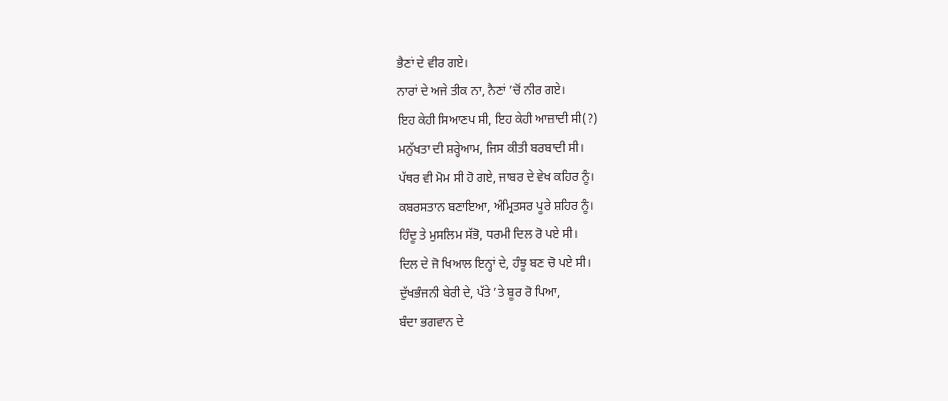ਭੈਣਾਂ ਦੇ ਵੀਰ ਗਏ।
ਨਾਰਾਂ ਦੇ ਅਜੇ ਤੀਕ ਨਾ, ਨੈਣਾਂ ’ਚੋਂ ਨੀਰ ਗਏ।
ਇਹ ਕੇਹੀ ਸਿਆਣਪ ਸੀ, ਇਹ ਕੇਹੀ ਆਜ਼ਾਦੀ ਸੀ(?)
ਮਨੁੱਖਤਾ ਦੀ ਸ਼ਰ੍ਹੇਆਮ, ਜਿਸ ਕੀਤੀ ਬਰਬਾਦੀ ਸੀ।
ਪੱਥਰ ਵੀ ਮੋਮ ਸੀ ਹੋ ਗਏ, ਜਾਬਰ ਦੇ ਵੇਖ ਕਹਿਰ ਨੂੰ।
ਕਬਰਸਤਾਨ ਬਣਾਇਆ, ਅੰਮ੍ਰਿਤਸਰ ਪੂਰੇ ਸ਼ਹਿਰ ਨੂੰ।
ਹਿੰਦੂ ਤੇ ਮੁਸਲਿਮ ਸੱਭੋ, ਧਰਮੀ ਦਿਲ ਰੋ ਪਏ ਸੀ।
ਦਿਲ ਦੇ ਜੋ ਖਿਆਲ ਇਨ੍ਹਾਂ ਦੇ, ਹੰਝੂ ਬਣ ਚੋ ਪਏ ਸੀ।
ਦੁੱਖਭੰਜਨੀ ਬੇਰੀ ਦੇ, ਪੱਤੇ ’ਤੇ ਬੂਰ ਰੋ ਪਿਆ,
ਬੰਦਾ ਭਗਵਾਨ ਦੇ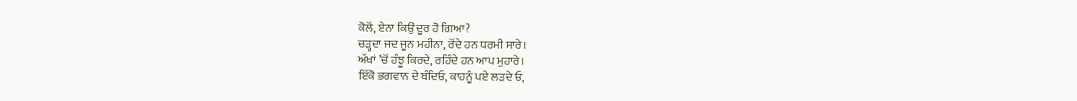ਕੋਲੋਂ, ਏਨਾ ਕਿਉਂ ਦੂਰ ਹੋ ਗਿਆ?
ਚੜ੍ਹਦਾ ਜਦ ਜੂਨ ਮਹੀਨਾ, ਰੋਂਦੇ ਹਨ ਧਰਮੀ ਸਾਰੇ।
ਅੱਖਾਂ ’ਚੋਂ ਹੰਝੂ ਕਿਰਦੇ, ਰਹਿੰਦੇ ਹਨ ਆਪ ਮੁਹਾਰੇ।
ਇੱਕੋ ਭਗਵਾਨ ਦੇ ਬੰਦਿਓ, ਕਾਹਨੂੰ ਪਏ ਲੜਦੇ ਓ,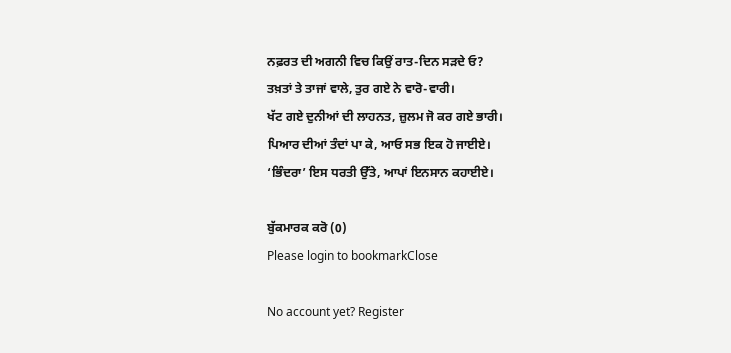ਨਫ਼ਰਤ ਦੀ ਅਗਨੀ ਵਿਚ ਕਿਉਂ ਰਾਤ-ਦਿਨ ਸੜਦੇ ਓ?
ਤਖ਼ਤਾਂ ਤੇ ਤਾਜਾਂ ਵਾਲੇ, ਤੁਰ ਗਏ ਨੇ ਵਾਰੋ-ਵਾਰੀ।
ਖੱਟ ਗਏ ਦੁਨੀਆਂ ਦੀ ਲਾਹਨਤ, ਜ਼ੁਲਮ ਜੋ ਕਰ ਗਏ ਭਾਰੀ।
ਪਿਆਰ ਦੀਆਂ ਤੰਦਾਂ ਪਾ ਕੇ, ਆਓ ਸਭ ਇਕ ਹੋ ਜਾਈਏ।
‘ਭਿੰਦਰਾ’ ਇਸ ਧਰਤੀ ਉੱਤੇ, ਆਪਾਂ ਇਨਸਾਨ ਕਹਾਈਏ।

ਬੁੱਕਮਾਰਕ ਕਰੋ (0)
Please login to bookmarkClose

No account yet? Register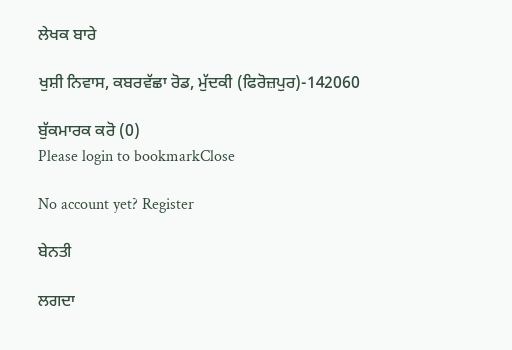ਲੇਖਕ ਬਾਰੇ

ਖੁਸ਼ੀ ਨਿਵਾਸ, ਕਬਰਵੱਛਾ ਰੋਡ, ਮੁੱਦਕੀ (ਫਿਰੋਜ਼ਪੁਰ)-142060

ਬੁੱਕਮਾਰਕ ਕਰੋ (0)
Please login to bookmarkClose

No account yet? Register

ਬੇਨਤੀ

ਲਗਦਾ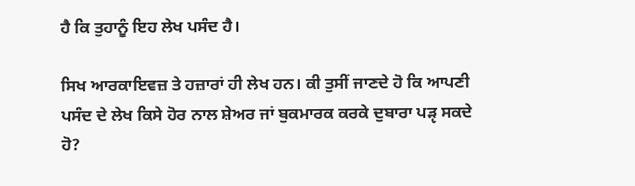ਹੈ ਕਿ ਤੁਹਾਨੂੰ ਇਹ ਲੇਖ ਪਸੰਦ ਹੈ।

ਸਿਖ ਆਰਕਾਇਵਜ਼ ਤੇ ਹਜ਼ਾਰਾਂ ਹੀ ਲੇਖ ਹਨ। ਕੀ ਤੁਸੀਂ ਜਾਣਦੇ ਹੋ ਕਿ ਆਪਣੀ ਪਸੰਦ ਦੇ ਲੇਖ ਕਿਸੇ ਹੋਰ ਨਾਲ ਸ਼ੇਅਰ ਜਾਂ ਬੁਕਮਾਰਕ ਕਰਕੇ ਦੁਬਾਰਾ ਪੜੵ ਸਕਦੇ ਹੋ?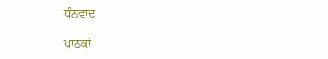ਧੰਨਵਾਦ

ਪਾਠਕਾਂ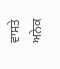ਵਾਸਤੇ ਅਨੇਕ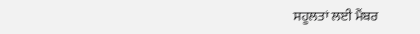ਸਹੂਲਤਾਂ ਲਈ ਮੈਂਬਰ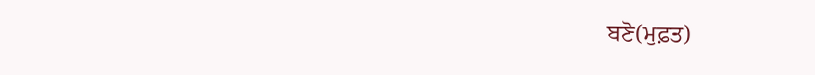ਬਣੋ(ਮੁਫ਼ਤ)